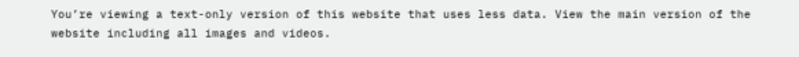You’re viewing a text-only version of this website that uses less data. View the main version of the website including all images and videos.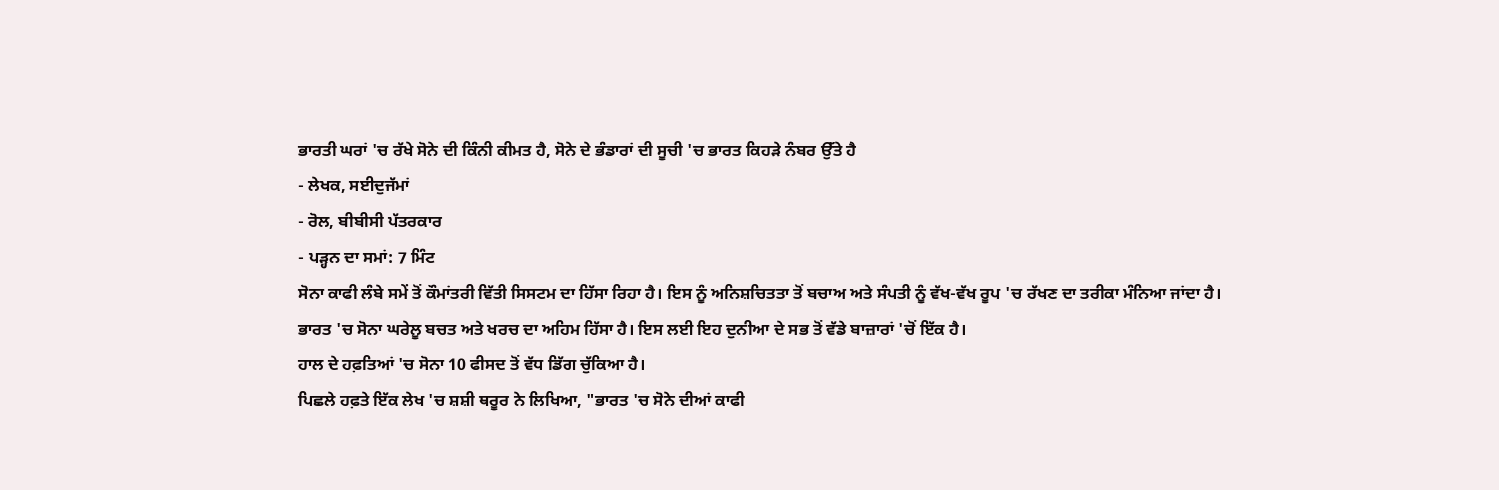ਭਾਰਤੀ ਘਰਾਂ 'ਚ ਰੱਖੇ ਸੋਨੇ ਦੀ ਕਿੰਨੀ ਕੀਮਤ ਹੈ, ਸੋਨੇ ਦੇ ਭੰਡਾਰਾਂ ਦੀ ਸੂਚੀ 'ਚ ਭਾਰਤ ਕਿਹੜੇ ਨੰਬਰ ਉੱਤੇ ਹੈ
- ਲੇਖਕ, ਸਈਦੁਜੱਮਾਂ
- ਰੋਲ, ਬੀਬੀਸੀ ਪੱਤਰਕਾਰ
- ਪੜ੍ਹਨ ਦਾ ਸਮਾਂ: 7 ਮਿੰਟ
ਸੋਨਾ ਕਾਫੀ ਲੰਬੇ ਸਮੇਂ ਤੋਂ ਕੌਮਾਂਤਰੀ ਵਿੱਤੀ ਸਿਸਟਮ ਦਾ ਹਿੱਸਾ ਰਿਹਾ ਹੈ। ਇਸ ਨੂੰ ਅਨਿਸ਼ਚਿਤਤਾ ਤੋਂ ਬਚਾਅ ਅਤੇ ਸੰਪਤੀ ਨੂੰ ਵੱਖ-ਵੱਖ ਰੂਪ 'ਚ ਰੱਖਣ ਦਾ ਤਰੀਕਾ ਮੰਨਿਆ ਜਾਂਦਾ ਹੈ।
ਭਾਰਤ 'ਚ ਸੋਨਾ ਘਰੇਲੂ ਬਚਤ ਅਤੇ ਖਰਚ ਦਾ ਅਹਿਮ ਹਿੱਸਾ ਹੈ। ਇਸ ਲਈ ਇਹ ਦੁਨੀਆ ਦੇ ਸਭ ਤੋਂ ਵੱਡੇ ਬਾਜ਼ਾਰਾਂ 'ਚੋਂ ਇੱਕ ਹੈ।
ਹਾਲ ਦੇ ਹਫ਼ਤਿਆਂ 'ਚ ਸੋਨਾ 10 ਫੀਸਦ ਤੋਂ ਵੱਧ ਡਿੱਗ ਚੁੱਕਿਆ ਹੈ।
ਪਿਛਲੇ ਹਫ਼ਤੇ ਇੱਕ ਲੇਖ 'ਚ ਸ਼ਸ਼ੀ ਥਰੂਰ ਨੇ ਲਿਖਿਆ, "ਭਾਰਤ 'ਚ ਸੋਨੇ ਦੀਆਂ ਕਾਫੀ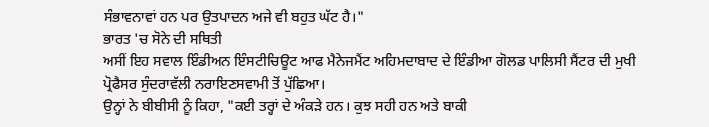ਸੰਭਾਵਨਾਵਾਂ ਹਨ ਪਰ ਉਤਪਾਦਨ ਅਜੇ ਵੀ ਬਹੁਤ ਘੱਟ ਹੈ।"
ਭਾਰਤ 'ਚ ਸੋਨੇ ਦੀ ਸਥਿਤੀ
ਅਸੀਂ ਇਹ ਸਵਾਲ ਇੰਡੀਅਨ ਇੰਸਟੀਚਿਊਟ ਆਫ ਮੈਨੇਜਮੈਂਟ ਅਹਿਮਦਾਬਾਦ ਦੇ ਇੰਡੀਆ ਗੋਲਡ ਪਾਲਿਸੀ ਸੈਂਟਰ ਦੀ ਮੁਖੀ ਪ੍ਰੋਫੈਸਰ ਸੁੰਦਰਾਵੱਲੀ ਨਰਾਇਣਸਵਾਮੀ ਤੋਂ ਪੁੱਛਿਆ।
ਉਨ੍ਹਾਂ ਨੇ ਬੀਬੀਸੀ ਨੂੰ ਕਿਹਾ, "ਕਈ ਤਰ੍ਹਾਂ ਦੇ ਅੰਕੜੇ ਹਨ। ਕੁਝ ਸਹੀ ਹਨ ਅਤੇ ਬਾਕੀ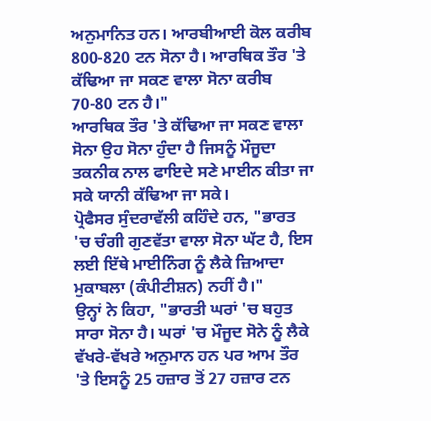ਅਨੁਮਾਨਿਤ ਹਨ। ਆਰਬੀਆਈ ਕੋਲ ਕਰੀਬ 800-820 ਟਨ ਸੋਨਾ ਹੈ। ਆਰਥਿਕ ਤੌਰ 'ਤੇ ਕੱਢਿਆ ਜਾ ਸਕਣ ਵਾਲਾ ਸੋਨਾ ਕਰੀਬ 70-80 ਟਨ ਹੈ।"
ਆਰਥਿਕ ਤੌਰ 'ਤੇ ਕੱਢਿਆ ਜਾ ਸਕਣ ਵਾਲਾ ਸੋਨਾ ਉਹ ਸੋਨਾ ਹੁੰਦਾ ਹੈ ਜਿਸਨੂੰ ਮੌਜੂਦਾ ਤਕਨੀਕ ਨਾਲ ਫਾਇਦੇ ਸਣੇ ਮਾਈਨ ਕੀਤਾ ਜਾ ਸਕੇ ਯਾਨੀ ਕੱਢਿਆ ਜਾ ਸਕੇ।
ਪ੍ਰੋਫੈਸਰ ਸੁੰਦਰਾਵੱਲੀ ਕਹਿੰਦੇ ਹਨ, "ਭਾਰਤ 'ਚ ਚੰਗੀ ਗੁਣਵੱਤਾ ਵਾਲਾ ਸੋਨਾ ਘੱਟ ਹੈ, ਇਸ ਲਈ ਇੱਥੇ ਮਾਈਨਿੰਗ ਨੂੰ ਲੈਕੇ ਜ਼ਿਆਦਾ ਮੁਕਾਬਲਾ (ਕੰਪੀਟੀਸ਼ਨ) ਨਹੀਂ ਹੈ।"
ਉਨ੍ਹਾਂ ਨੇ ਕਿਹਾ, "ਭਾਰਤੀ ਘਰਾਂ 'ਚ ਬਹੁਤ ਸਾਰਾ ਸੋਨਾ ਹੈ। ਘਰਾਂ 'ਚ ਮੌਜੂਦ ਸੋਨੇ ਨੂੰ ਲੈਕੇ ਵੱਖਰੇ-ਵੱਖਰੇ ਅਨੁਮਾਨ ਹਨ ਪਰ ਆਮ ਤੌਰ 'ਤੇ ਇਸਨੂੰ 25 ਹਜ਼ਾਰ ਤੋਂ 27 ਹਜ਼ਾਰ ਟਨ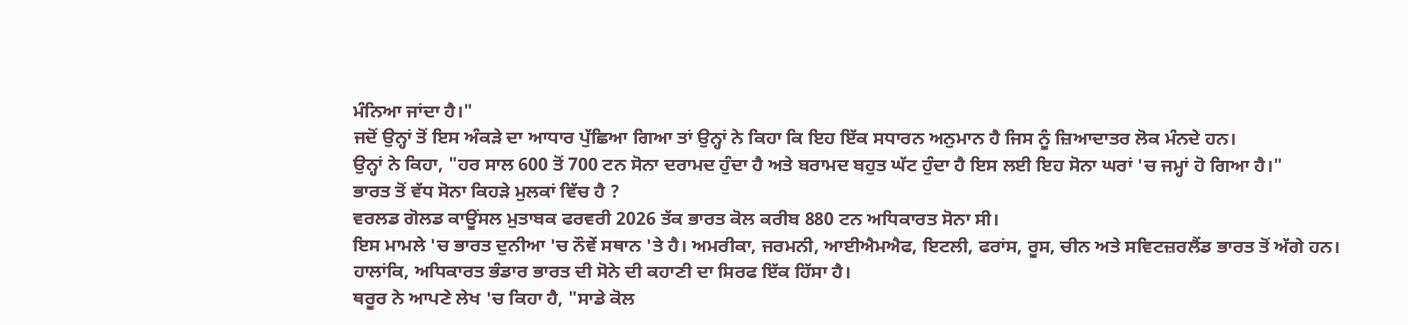ਮੰਨਿਆ ਜਾਂਦਾ ਹੈ।"
ਜਦੋਂ ਉਨ੍ਹਾਂ ਤੋਂ ਇਸ ਅੰਕੜੇ ਦਾ ਆਧਾਰ ਪੁੱਛਿਆ ਗਿਆ ਤਾਂ ਉਨ੍ਹਾਂ ਨੇ ਕਿਹਾ ਕਿ ਇਹ ਇੱਕ ਸਧਾਰਨ ਅਨੁਮਾਨ ਹੈ ਜਿਸ ਨੂੰ ਜ਼ਿਆਦਾਤਰ ਲੋਕ ਮੰਨਦੇ ਹਨ।
ਉਨ੍ਹਾਂ ਨੇ ਕਿਹਾ, "ਹਰ ਸਾਲ 600 ਤੋਂ 700 ਟਨ ਸੋਨਾ ਦਰਾਮਦ ਹੁੰਦਾ ਹੈ ਅਤੇ ਬਰਾਮਦ ਬਹੁਤ ਘੱਟ ਹੁੰਦਾ ਹੈ ਇਸ ਲਈ ਇਹ ਸੋਨਾ ਘਰਾਂ 'ਚ ਜਮ੍ਹਾਂ ਹੋ ਗਿਆ ਹੈ।"
ਭਾਰਤ ਤੋਂ ਵੱਧ ਸੋਨਾ ਕਿਹੜੇ ਮੁਲਕਾਂ ਵਿੱਚ ਹੈ ?
ਵਰਲਡ ਗੋਲਡ ਕਾਊਂਸਲ ਮੁਤਾਬਕ ਫਰਵਰੀ 2026 ਤੱਕ ਭਾਰਤ ਕੋਲ ਕਰੀਬ 880 ਟਨ ਅਧਿਕਾਰਤ ਸੋਨਾ ਸੀ।
ਇਸ ਮਾਮਲੇ 'ਚ ਭਾਰਤ ਦੁਨੀਆ 'ਚ ਨੌਵੇਂ ਸਥਾਨ 'ਤੇ ਹੈ। ਅਮਰੀਕਾ, ਜਰਮਨੀ, ਆਈਐਮਐਫ, ਇਟਲੀ, ਫਰਾਂਸ, ਰੂਸ, ਚੀਨ ਅਤੇ ਸਵਿਟਜ਼ਰਲੈਂਡ ਭਾਰਤ ਤੋਂ ਅੱਗੇ ਹਨ।
ਹਾਲਾਂਕਿ, ਅਧਿਕਾਰਤ ਭੰਡਾਰ ਭਾਰਤ ਦੀ ਸੋਨੇ ਦੀ ਕਹਾਣੀ ਦਾ ਸਿਰਫ ਇੱਕ ਹਿੱਸਾ ਹੈ।
ਥਰੂਰ ਨੇ ਆਪਣੇ ਲੇਖ 'ਚ ਕਿਹਾ ਹੈ, "ਸਾਡੇ ਕੋਲ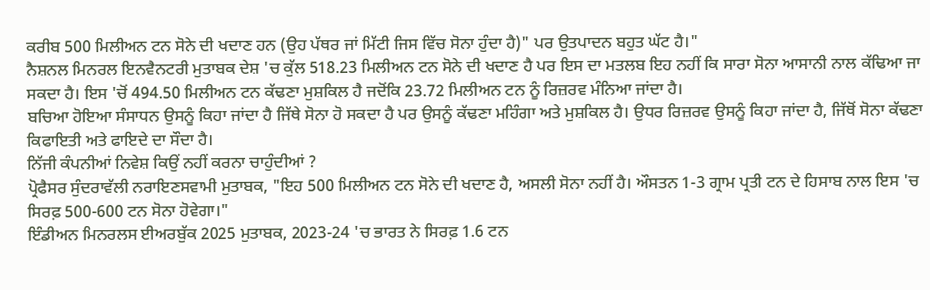ਕਰੀਬ 500 ਮਿਲੀਅਨ ਟਨ ਸੋਨੇ ਦੀ ਖਦਾਣ ਹਨ (ਉਹ ਪੱਥਰ ਜਾਂ ਮਿੱਟੀ ਜਿਸ ਵਿੱਚ ਸੋਨਾ ਹੁੰਦਾ ਹੈ)" ਪਰ ਉਤਪਾਦਨ ਬਹੁਤ ਘੱਟ ਹੈ।"
ਨੈਸ਼ਨਲ ਮਿਨਰਲ ਇਨਵੈਨਟਰੀ ਮੁਤਾਬਕ ਦੇਸ਼ 'ਚ ਕੁੱਲ 518.23 ਮਿਲੀਅਨ ਟਨ ਸੋਨੇ ਦੀ ਖਦਾਣ ਹੈ ਪਰ ਇਸ ਦਾ ਮਤਲਬ ਇਹ ਨਹੀਂ ਕਿ ਸਾਰਾ ਸੋਨਾ ਆਸਾਨੀ ਨਾਲ ਕੱਢਿਆ ਜਾ ਸਕਦਾ ਹੈ। ਇਸ 'ਚੋਂ 494.50 ਮਿਲੀਅਨ ਟਨ ਕੱਢਣਾ ਮੁਸ਼ਕਿਲ ਹੈ ਜਦੋਂਕਿ 23.72 ਮਿਲੀਅਨ ਟਨ ਨੂੰ ਰਿਜ਼ਰਵ ਮੰਨਿਆ ਜਾਂਦਾ ਹੈ।
ਬਚਿਆ ਹੋਇਆ ਸੰਸਾਧਨ ਉਸਨੂੰ ਕਿਹਾ ਜਾਂਦਾ ਹੈ ਜਿੱਥੇ ਸੋਨਾ ਹੋ ਸਕਦਾ ਹੈ ਪਰ ਉਸਨੂੰ ਕੱਢਣਾ ਮਹਿੰਗਾ ਅਤੇ ਮੁਸ਼ਕਿਲ ਹੈ। ਉਧਰ ਰਿਜ਼ਰਵ ਉਸਨੂੰ ਕਿਹਾ ਜਾਂਦਾ ਹੈ, ਜਿੱਥੋਂ ਸੋਨਾ ਕੱਢਣਾ ਕਿਫਾਇਤੀ ਅਤੇ ਫਾਇਦੇ ਦਾ ਸੌਦਾ ਹੈ।
ਨਿੱਜੀ ਕੰਪਨੀਆਂ ਨਿਵੇਸ਼ ਕਿਉਂ ਨਹੀਂ ਕਰਨਾ ਚਾਹੁੰਦੀਆਂ ?
ਪ੍ਰੋਫੈਸਰ ਸੁੰਦਰਾਵੱਲੀ ਨਰਾਇਣਸਵਾਮੀ ਮੁਤਾਬਕ, "ਇਹ 500 ਮਿਲੀਅਨ ਟਨ ਸੋਨੇ ਦੀ ਖਦਾਣ ਹੈ, ਅਸਲੀ ਸੋਨਾ ਨਹੀਂ ਹੈ। ਔਸਤਨ 1-3 ਗ੍ਰਾਮ ਪ੍ਰਤੀ ਟਨ ਦੇ ਹਿਸਾਬ ਨਾਲ ਇਸ 'ਚ ਸਿਰਫ਼ 500-600 ਟਨ ਸੋਨਾ ਹੋਵੇਗਾ।"
ਇੰਡੀਅਨ ਮਿਨਰਲਸ ਈਅਰਬੁੱਕ 2025 ਮੁਤਾਬਕ, 2023-24 'ਚ ਭਾਰਤ ਨੇ ਸਿਰਫ਼ 1.6 ਟਨ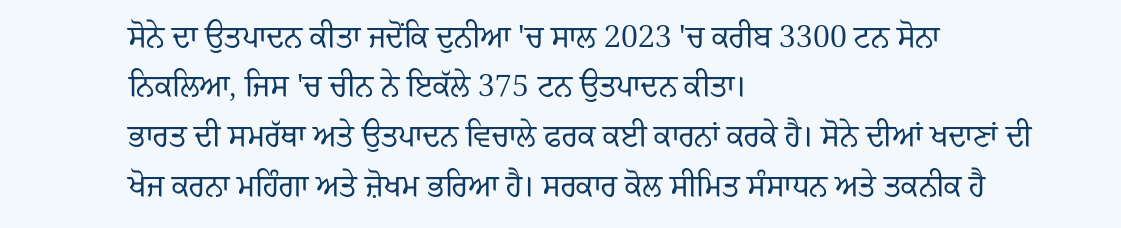ਸੋਨੇ ਦਾ ਉਤਪਾਦਨ ਕੀਤਾ ਜਦੋਂਕਿ ਦੁਨੀਆ 'ਚ ਸਾਲ 2023 'ਚ ਕਰੀਬ 3300 ਟਨ ਸੋਨਾ ਨਿਕਲਿਆ, ਜਿਸ 'ਚ ਚੀਨ ਨੇ ਇਕੱਲੇ 375 ਟਨ ਉਤਪਾਦਨ ਕੀਤਾ।
ਭਾਰਤ ਦੀ ਸਮਰੱਥਾ ਅਤੇ ਉਤਪਾਦਨ ਵਿਚਾਲੇ ਫਰਕ ਕਈ ਕਾਰਨਾਂ ਕਰਕੇ ਹੈ। ਸੋਨੇ ਦੀਆਂ ਖਦਾਣਾਂ ਦੀ ਖੋਜ ਕਰਨਾ ਮਹਿੰਗਾ ਅਤੇ ਜ਼ੋਖਮ ਭਰਿਆ ਹੈ। ਸਰਕਾਰ ਕੋਲ ਸੀਮਿਤ ਸੰਸਾਧਨ ਅਤੇ ਤਕਨੀਕ ਹੈ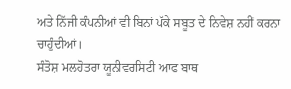ਅਤੇ ਨਿੱਜੀ ਕੰਪਨੀਆਂ ਵੀ ਬਿਨਾਂ ਪੱਕੇ ਸਬੂਤ ਦੇ ਨਿਵੇਸ਼ ਨਹੀਂ ਕਰਨਾ ਚਾਹੁੰਦੀਆਂ।
ਸੰਤੋਸ਼ ਮਲਹੋਤਰਾ ਯੂਨੀਵਰਸਿਟੀ ਆਫ ਬਾਥ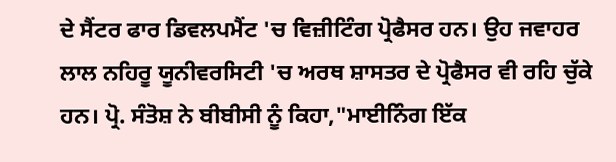ਦੇ ਸੈਂਟਰ ਫਾਰ ਡਿਵਲਪਮੈਂਟ 'ਚ ਵਿਜ਼ੀਟਿੰਗ ਪ੍ਰੋਫੈਸਰ ਹਨ। ਉਹ ਜਵਾਹਰ ਲਾਲ ਨਹਿਰੂ ਯੂਨੀਵਰਸਿਟੀ 'ਚ ਅਰਥ ਸ਼ਾਸਤਰ ਦੇ ਪ੍ਰੋਫੈਸਰ ਵੀ ਰਹਿ ਚੁੱਕੇ ਹਨ। ਪ੍ਰੋ. ਸੰਤੋਸ਼ ਨੇ ਬੀਬੀਸੀ ਨੂੰ ਕਿਹਾ,"ਮਾਈਨਿੰਗ ਇੱਕ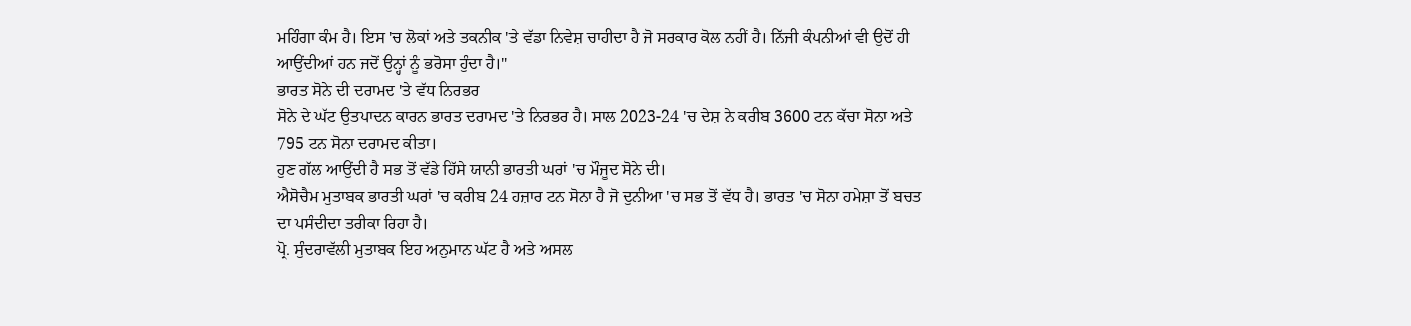ਮਹਿੰਗਾ ਕੰਮ ਹੈ। ਇਸ 'ਚ ਲੋਕਾਂ ਅਤੇ ਤਕਨੀਕ 'ਤੇ ਵੱਡਾ ਨਿਵੇਸ਼ ਚਾਹੀਦਾ ਹੈ ਜੋ ਸਰਕਾਰ ਕੋਲ ਨਹੀਂ ਹੈ। ਨਿੱਜੀ ਕੰਪਨੀਆਂ ਵੀ ਉਦੋਂ ਹੀ ਆਉਂਦੀਆਂ ਹਨ ਜਦੋਂ ਉਨ੍ਹਾਂ ਨੂੰ ਭਰੋਸਾ ਹੁੰਦਾ ਹੈ।"
ਭਾਰਤ ਸੋਨੇ ਦੀ ਦਰਾਮਦ 'ਤੇ ਵੱਧ ਨਿਰਭਰ
ਸੋਨੇ ਦੇ ਘੱਟ ਉਤਪਾਦਨ ਕਾਰਨ ਭਾਰਤ ਦਰਾਮਦ 'ਤੇ ਨਿਰਭਰ ਹੈ। ਸਾਲ 2023-24 'ਚ ਦੇਸ਼ ਨੇ ਕਰੀਬ 3600 ਟਨ ਕੱਚਾ ਸੋਨਾ ਅਤੇ 795 ਟਨ ਸੋਨਾ ਦਰਾਮਦ ਕੀਤਾ।
ਹੁਣ ਗੱਲ ਆਉਂਦੀ ਹੈ ਸਭ ਤੋਂ ਵੱਡੇ ਹਿੱਸੇ ਯਾਨੀ ਭਾਰਤੀ ਘਰਾਂ 'ਚ ਮੌਜੂਦ ਸੋਨੇ ਦੀ।
ਐਸੋਚੈਮ ਮੁਤਾਬਕ ਭਾਰਤੀ ਘਰਾਂ 'ਚ ਕਰੀਬ 24 ਹਜ਼ਾਰ ਟਨ ਸੋਨਾ ਹੈ ਜੋ ਦੁਨੀਆ 'ਚ ਸਭ ਤੋਂ ਵੱਧ ਹੈ। ਭਾਰਤ 'ਚ ਸੋਨਾ ਹਮੇਸ਼ਾ ਤੋਂ ਬਚਤ ਦਾ ਪਸੰਦੀਦਾ ਤਰੀਕਾ ਰਿਹਾ ਹੈ।
ਪ੍ਰੋ. ਸੁੰਦਰਾਵੱਲੀ ਮੁਤਾਬਕ ਇਹ ਅਨੁਮਾਨ ਘੱਟ ਹੈ ਅਤੇ ਅਸਲ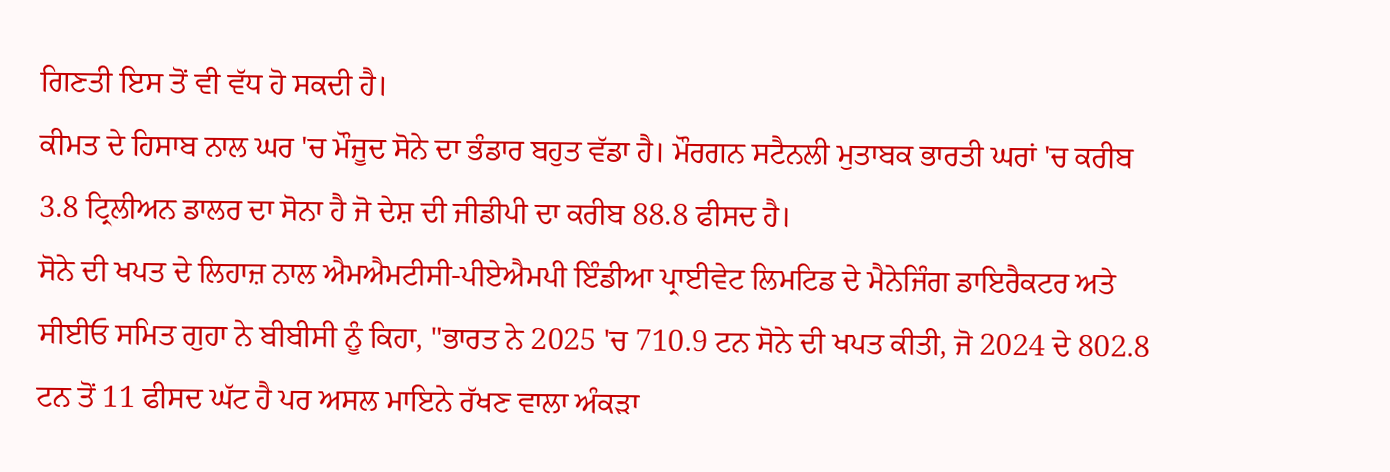ਗਿਣਤੀ ਇਸ ਤੋਂ ਵੀ ਵੱਧ ਹੋ ਸਕਦੀ ਹੈ।
ਕੀਮਤ ਦੇ ਹਿਸਾਬ ਨਾਲ ਘਰ 'ਚ ਮੌਜੂਦ ਸੋਨੇ ਦਾ ਭੰਡਾਰ ਬਹੁਤ ਵੱਡਾ ਹੈ। ਮੌਰਗਨ ਸਟੈਨਲੀ ਮੁਤਾਬਕ ਭਾਰਤੀ ਘਰਾਂ 'ਚ ਕਰੀਬ 3.8 ਟ੍ਰਿਲੀਅਨ ਡਾਲਰ ਦਾ ਸੋਨਾ ਹੈ ਜੋ ਦੇਸ਼ ਦੀ ਜੀਡੀਪੀ ਦਾ ਕਰੀਬ 88.8 ਫੀਸਦ ਹੈ।
ਸੋਨੇ ਦੀ ਖਪਤ ਦੇ ਲਿਹਾਜ਼ ਨਾਲ ਐਮਐਮਟੀਸੀ-ਪੀਏਐਮਪੀ ਇੰਡੀਆ ਪ੍ਰਾਈਵੇਟ ਲਿਮਟਿਡ ਦੇ ਮੈਨੇਜਿੰਗ ਡਾਇਰੈਕਟਰ ਅਤੇ ਸੀਈਓ ਸਮਿਤ ਗੁਹਾ ਨੇ ਬੀਬੀਸੀ ਨੂੰ ਕਿਹਾ, "ਭਾਰਤ ਨੇ 2025 'ਚ 710.9 ਟਨ ਸੋਨੇ ਦੀ ਖਪਤ ਕੀਤੀ, ਜੋ 2024 ਦੇ 802.8 ਟਨ ਤੋਂ 11 ਫੀਸਦ ਘੱਟ ਹੈ ਪਰ ਅਸਲ ਮਾਇਨੇ ਰੱਖਣ ਵਾਲਾ ਅੰਕੜਾ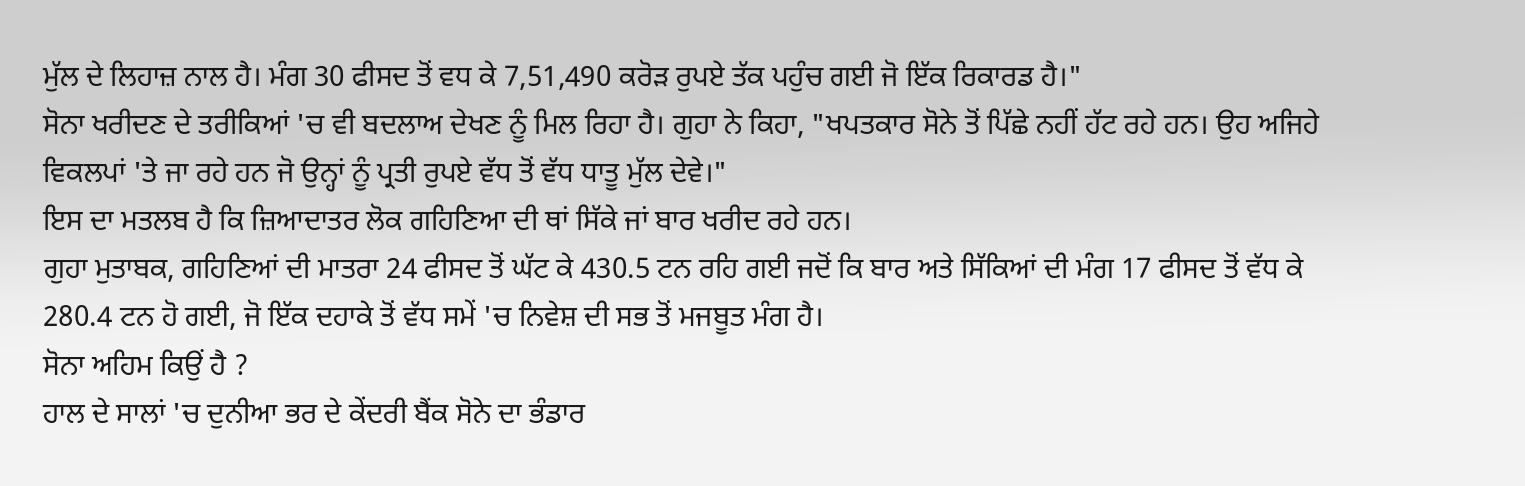ਮੁੱਲ ਦੇ ਲਿਹਾਜ਼ ਨਾਲ ਹੈ। ਮੰਗ 30 ਫੀਸਦ ਤੋਂ ਵਧ ਕੇ 7,51,490 ਕਰੋੜ ਰੁਪਏ ਤੱਕ ਪਹੁੰਚ ਗਈ ਜੋ ਇੱਕ ਰਿਕਾਰਡ ਹੈ।"
ਸੋਨਾ ਖਰੀਦਣ ਦੇ ਤਰੀਕਿਆਂ 'ਚ ਵੀ ਬਦਲਾਅ ਦੇਖਣ ਨੂੰ ਮਿਲ ਰਿਹਾ ਹੈ। ਗੁਹਾ ਨੇ ਕਿਹਾ, "ਖਪਤਕਾਰ ਸੋਨੇ ਤੋਂ ਪਿੱਛੇ ਨਹੀਂ ਹੱਟ ਰਹੇ ਹਨ। ਉਹ ਅਜਿਹੇ ਵਿਕਲਪਾਂ 'ਤੇ ਜਾ ਰਹੇ ਹਨ ਜੋ ਉਨ੍ਹਾਂ ਨੂੰ ਪ੍ਰਤੀ ਰੁਪਏ ਵੱਧ ਤੋਂ ਵੱਧ ਧਾਤੂ ਮੁੱਲ ਦੇਵੇ।"
ਇਸ ਦਾ ਮਤਲਬ ਹੈ ਕਿ ਜ਼ਿਆਦਾਤਰ ਲੋਕ ਗਹਿਣਿਆ ਦੀ ਥਾਂ ਸਿੱਕੇ ਜਾਂ ਬਾਰ ਖਰੀਦ ਰਹੇ ਹਨ।
ਗੁਹਾ ਮੁਤਾਬਕ, ਗਹਿਣਿਆਂ ਦੀ ਮਾਤਰਾ 24 ਫੀਸਦ ਤੋਂ ਘੱਟ ਕੇ 430.5 ਟਨ ਰਹਿ ਗਈ ਜਦੋਂ ਕਿ ਬਾਰ ਅਤੇ ਸਿੱਕਿਆਂ ਦੀ ਮੰਗ 17 ਫੀਸਦ ਤੋਂ ਵੱਧ ਕੇ 280.4 ਟਨ ਹੋ ਗਈ, ਜੋ ਇੱਕ ਦਹਾਕੇ ਤੋਂ ਵੱਧ ਸਮੇਂ 'ਚ ਨਿਵੇਸ਼ ਦੀ ਸਭ ਤੋਂ ਮਜਬੂਤ ਮੰਗ ਹੈ।
ਸੋਨਾ ਅਹਿਮ ਕਿਉਂ ਹੈ ?
ਹਾਲ ਦੇ ਸਾਲਾਂ 'ਚ ਦੁਨੀਆ ਭਰ ਦੇ ਕੇਂਦਰੀ ਬੈਂਕ ਸੋਨੇ ਦਾ ਭੰਡਾਰ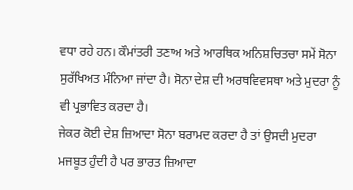ਵਧਾ ਰਹੇ ਹਨ। ਕੌਮਾਂਤਰੀ ਤਣਾਅ ਅਤੇ ਆਰਥਿਕ ਅਨਿਸ਼ਚਿਤਚਾ ਸਮੇਂ ਸੋਨਾ ਸੁਰੱਖਿਅਤ ਮੰਨਿਆ ਜਾਂਦਾ ਹੈ। ਸੋਨਾ ਦੇਸ਼ ਦੀ ਅਰਥਵਿਵਸਥਾ ਅਤੇ ਮੁਦਰਾ ਨੂੰ ਵੀ ਪ੍ਰਭਾਵਿਤ ਕਰਦਾ ਹੈ।
ਜੇਕਰ ਕੋਈ ਦੇਸ਼ ਜ਼ਿਆਦਾ ਸੋਨਾ ਬਰਾਮਦ ਕਰਦਾ ਹੈ ਤਾਂ ਉਸਦੀ ਮੁਦਰਾ ਮਜਬੂਤ ਹੁੰਦੀ ਹੈ ਪਰ ਭਾਰਤ ਜ਼ਿਆਦਾ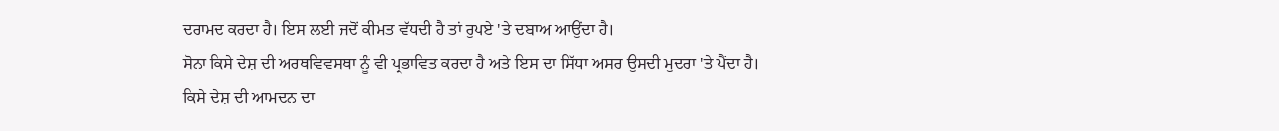ਦਰਾਮਦ ਕਰਦਾ ਹੈ। ਇਸ ਲਈ ਜਦੋਂ ਕੀਮਤ ਵੱਧਦੀ ਹੈ ਤਾਂ ਰੁਪਏ 'ਤੇ ਦਬਾਅ ਆਉਂਦਾ ਹੈ।
ਸੋਨਾ ਕਿਸੇ ਦੇਸ਼ ਦੀ ਅਰਥਵਿਵਸਥਾ ਨੂੰ ਵੀ ਪ੍ਰਭਾਵਿਤ ਕਰਦਾ ਹੈ ਅਤੇ ਇਸ ਦਾ ਸਿੱਧਾ ਅਸਰ ਉਸਦੀ ਮੁਦਰਾ 'ਤੇ ਪੈਂਦਾ ਹੈ।
ਕਿਸੇ ਦੇਸ਼ ਦੀ ਆਮਦਨ ਦਾ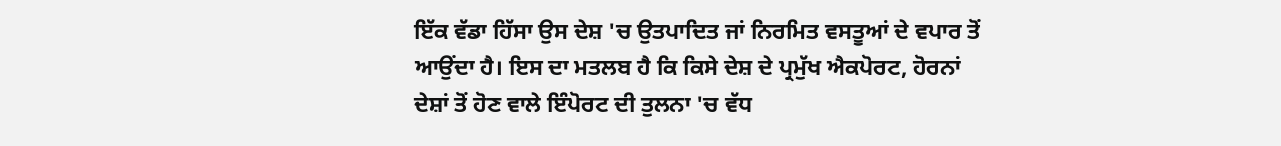ਇੱਕ ਵੱਡਾ ਹਿੱਸਾ ਉਸ ਦੇਸ਼ 'ਚ ਉਤਪਾਦਿਤ ਜਾਂ ਨਿਰਮਿਤ ਵਸਤੂਆਂ ਦੇ ਵਪਾਰ ਤੋਂ ਆਉਂਦਾ ਹੈ। ਇਸ ਦਾ ਮਤਲਬ ਹੈ ਕਿ ਕਿਸੇ ਦੇਸ਼ ਦੇ ਪ੍ਰਮੁੱਖ ਐਕਪੋਰਟ, ਹੋਰਨਾਂ ਦੇਸ਼ਾਂ ਤੋਂ ਹੋਣ ਵਾਲੇ ਇੰਪੋਰਟ ਦੀ ਤੁਲਨਾ 'ਚ ਵੱਧ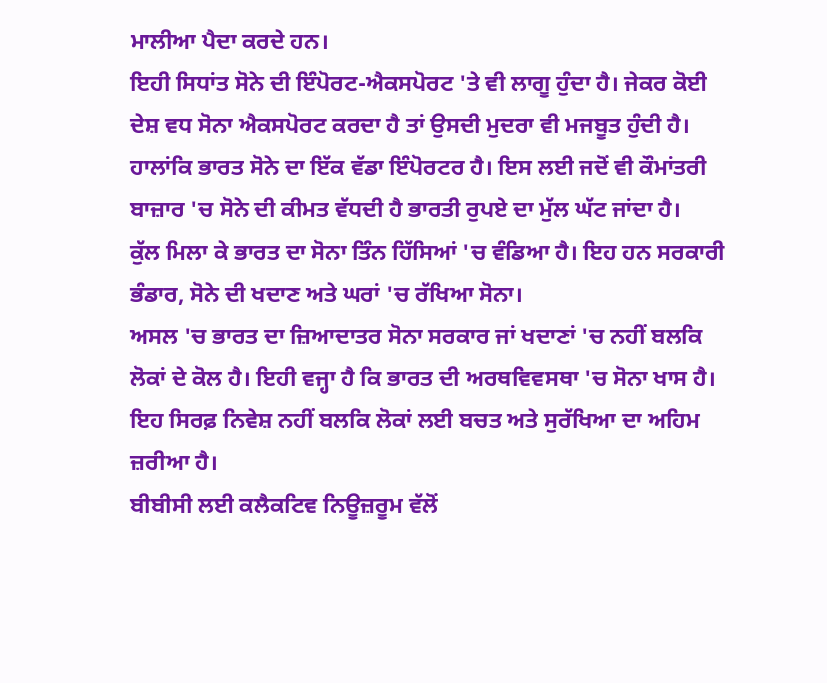ਮਾਲੀਆ ਪੈਦਾ ਕਰਦੇ ਹਨ।
ਇਹੀ ਸਿਧਾਂਤ ਸੋਨੇ ਦੀ ਇੰਪੋਰਟ-ਐਕਸਪੋਰਟ 'ਤੇ ਵੀ ਲਾਗੂ ਹੁੰਦਾ ਹੈ। ਜੇਕਰ ਕੋਈ ਦੇਸ਼ ਵਧ ਸੋਨਾ ਐਕਸਪੋਰਟ ਕਰਦਾ ਹੈ ਤਾਂ ਉਸਦੀ ਮੁਦਰਾ ਵੀ ਮਜਬੂਤ ਹੁੰਦੀ ਹੈ। ਹਾਲਾਂਕਿ ਭਾਰਤ ਸੋਨੇ ਦਾ ਇੱਕ ਵੱਡਾ ਇੰਪੋਰਟਰ ਹੈ। ਇਸ ਲਈ ਜਦੋਂ ਵੀ ਕੌਮਾਂਤਰੀ ਬਾਜ਼ਾਰ 'ਚ ਸੋਨੇ ਦੀ ਕੀਮਤ ਵੱਧਦੀ ਹੈ ਭਾਰਤੀ ਰੁਪਏ ਦਾ ਮੁੱਲ ਘੱਟ ਜਾਂਦਾ ਹੈ।
ਕੁੱਲ ਮਿਲਾ ਕੇ ਭਾਰਤ ਦਾ ਸੋਨਾ ਤਿੰਨ ਹਿੱਸਿਆਂ 'ਚ ਵੰਡਿਆ ਹੈ। ਇਹ ਹਨ ਸਰਕਾਰੀ ਭੰਡਾਰ, ਸੋਨੇ ਦੀ ਖਦਾਣ ਅਤੇ ਘਰਾਂ 'ਚ ਰੱਖਿਆ ਸੋਨਾ।
ਅਸਲ 'ਚ ਭਾਰਤ ਦਾ ਜ਼ਿਆਦਾਤਰ ਸੋਨਾ ਸਰਕਾਰ ਜਾਂ ਖਦਾਣਾਂ 'ਚ ਨਹੀਂ ਬਲਕਿ ਲੋਕਾਂ ਦੇ ਕੋਲ ਹੈ। ਇਹੀ ਵਜ੍ਹਾ ਹੈ ਕਿ ਭਾਰਤ ਦੀ ਅਰਥਵਿਵਸਥਾ 'ਚ ਸੋਨਾ ਖਾਸ ਹੈ।
ਇਹ ਸਿਰਫ਼ ਨਿਵੇਸ਼ ਨਹੀਂ ਬਲਕਿ ਲੋਕਾਂ ਲਈ ਬਚਤ ਅਤੇ ਸੁਰੱਖਿਆ ਦਾ ਅਹਿਮ ਜ਼ਰੀਆ ਹੈ।
ਬੀਬੀਸੀ ਲਈ ਕਲੈਕਟਿਵ ਨਿਊਜ਼ਰੂਮ ਵੱਲੋਂ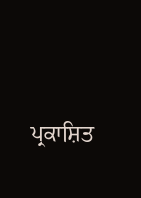ਪ੍ਰਕਾਸ਼ਿਤ